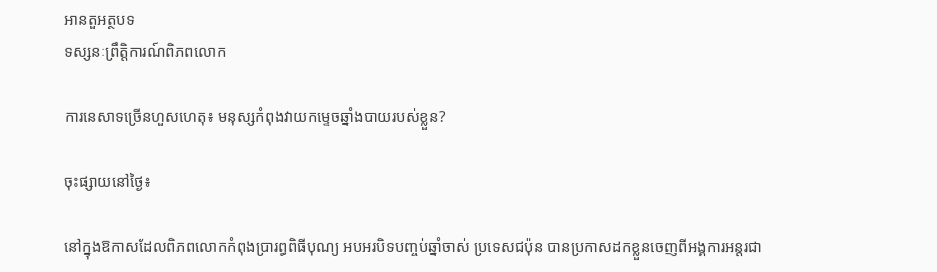អានតួអត្ថបទ
ទស្សនៈព្រឹត្តិការណ៍ពិភពលោក

ការនេសាទច្រើនហួសហេតុ៖ មនុស្សកំពុងវាយកម្ទេចឆ្នាំងបាយរបស់ខ្លួន?

ចុះផ្សាយនៅថ្ងៃ៖

នៅក្នុងឱកាសដែលពិភពលោកកំពុងប្រារព្ធពិធីបុណ្យ អបអរបិទបញ្ចប់ឆ្នាំចាស់ ប្រទេសជប៉ុន បានប្រកាសដកខ្លួនចេញពីអង្គការអន្តរជា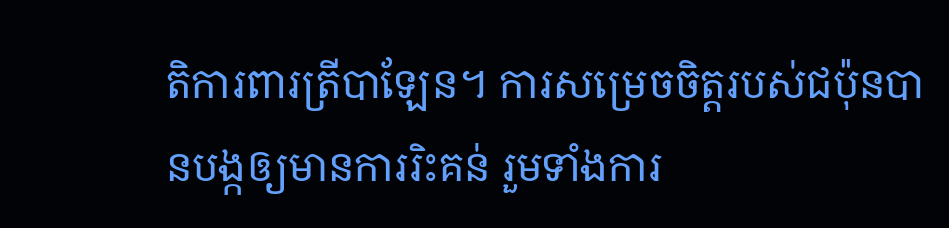តិការពារត្រីបាឡែន។ ការសម្រេចចិត្តរបស់ជប៉ុនបានបង្កឲ្យមានការរិះគន់ រួមទាំងការ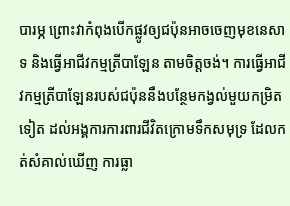បារម្ភ ព្រោះវាកំពុងបើកផ្លូវឲ្យជប៉ុនអាចចេញមុខនេសាទ និងធ្វើអាជីវកម្មត្រីបាឡែន តាមចិត្តចង់។ ការធ្វើអាជីវកម្មត្រីបាឡែនរបស់ជប៉ុននឹងបន្ថែមកង្វល់មួយកម្រិតទៀត ដល់អង្គការការពារជីវិតក្រោមទឹកសមុទ្រ ដែលកត់សំគាល់ឃើញ ការធ្លា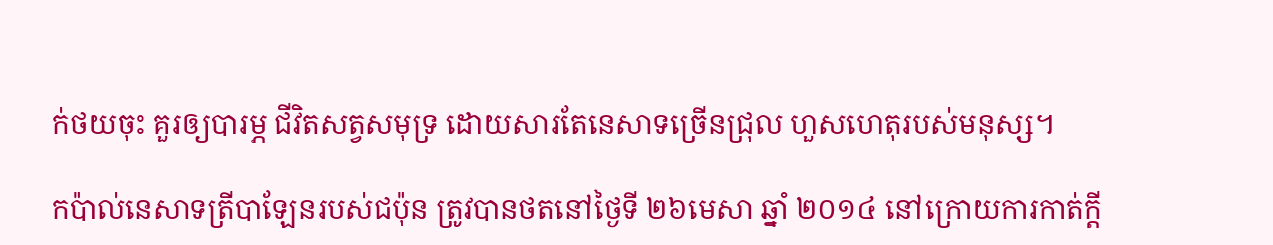ក់ថយចុះ គួរឲ្យបារម្ភ ជីវិតសត្វសមុទ្រ ដោយសារតែនេសាទច្រើនជ្រុល ហួសហេតុរបស់មនុស្ស។

កប៉ាល់នេសាទត្រីបាឡែនរបស់ជប៉ុន ត្រូវបានថតនៅថ្ងៃទី ២៦មេសា ឆ្នាំ ២០១៤ នៅក្រោយការកាត់ក្តី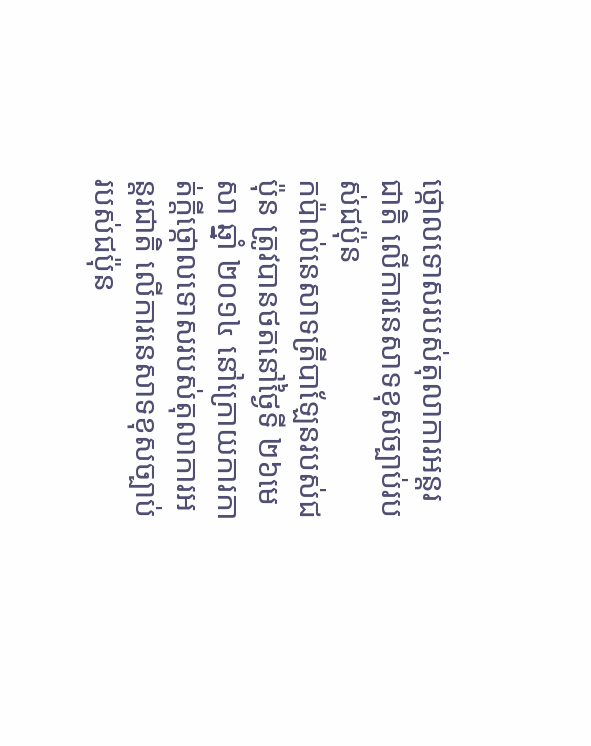ថ្កោលទោសរបស់តុលាការអន្តរជាតិ លើការនេសាទខុសច្បាប់របស់ជប៉ុន
កប៉ាល់នេសាទត្រីបាឡែនរបស់ជប៉ុន ត្រូវបានថតនៅថ្ងៃទី ២៦មេសា ឆ្នាំ ២០១៤ នៅក្រោយការកាត់ក្តីថ្កោលទោសរបស់តុលាការអន្តរជាតិ លើការនេសាទខុសច្បាប់របស់ជប៉ុន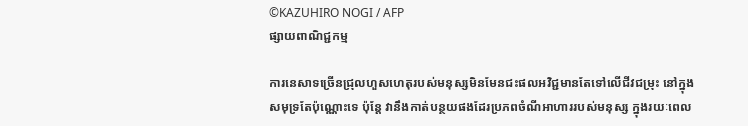©KAZUHIRO NOGI / AFP
ផ្សាយពាណិជ្ជកម្ម

ការនេសាទច្រើនជ្រុលហួសហេតុរបស់មនុស្សមិនមែនជះផលអវិជ្ជមានតែទៅលើជីវជម្រុះ នៅក្នុងសមុទ្រតែប៉ុណ្ណោះទេ ប៉ុន្តែ វានឹងកាត់បន្ថយផងដែរប្រភពចំណីអាហាររបស់មនុស្ស ក្នុងរយៈពេល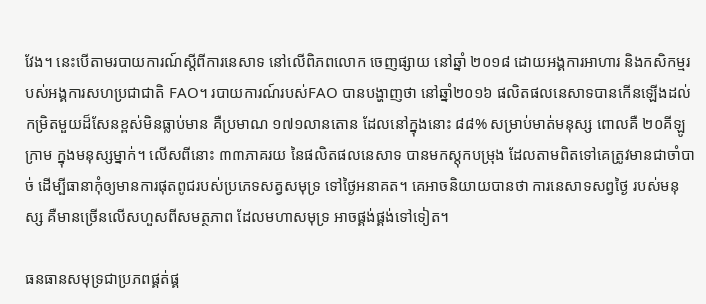វែង។ នេះបើតាមរបាយការណ៍ស្តីពីការនេសាទ នៅលើពិភពលោក ចេញផ្សាយ នៅឆ្នាំ ២០១៨ ដោយអង្គការអាហារ និងកសិកម្មរបស់អង្គការសហប្រជាជាតិ FAO។ របាយការណ៍របស់FAO បានបង្ហាញថា នៅឆ្នាំ២០១៦ ផលិតផលនេសាទបានកើនឡើងដល់កម្រិតមួយដ៏សែនខ្ពស់មិនធ្លាប់មាន គឺប្រមាណ ១៧១លានតោន ដែលនៅក្នុងនោះ ៨៨% សម្រាប់មាត់មនុស្ស ពោលគឺ ២០គីឡូក្រាម ក្នុងមនុស្សម្នាក់។ លើសពីនោះ ៣៣ភាគរយ នៃផលិតផលនេសាទ បានមកស្តុកបម្រុង ដែលតាមពិតទៅគេត្រូវមានជាចាំបាច់ ដើម្បីធានាកុំឲ្យមានការផុតពូជរបស់ប្រភេទសត្វសមុទ្រ ទៅថ្ងៃអនាគត។ គេអាចនិយាយបានថា ការនេសាទសព្វថ្ងៃ របស់មនុស្ស គឺមានច្រើនលើសហួសពីសមត្ថភាព ដែលមហាសមុទ្រ អាចផ្គង់ផ្គង់ទៅទៀត។

ធនធានសមុទ្រជាប្រភពផ្គត់ផ្គ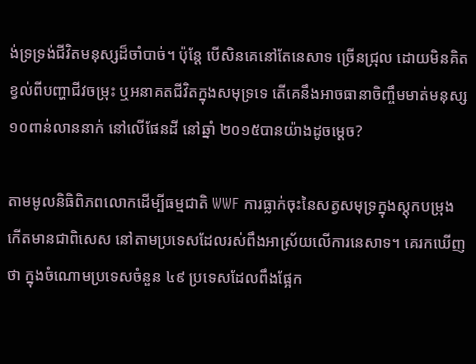ង់ទ្រទ្រង់ជីវិតមនុស្សដ៏ចាំបាច់។ ប៉ុន្តែ បើសិនគេនៅតែនេសាទ ច្រើនជ្រុល ដោយមិនគិតខ្វល់ពីបញ្ហាជីវចម្រុះ ឬអនាគតជីវិតក្នុងសមុទ្រទេ តើគេនឹងអាចធានាចិញ្ចឹមមាត់មនុស្ស១០ពាន់លាននាក់ នៅលើផែនដី នៅឆ្នាំ ២០១៥បានយ៉ាងដូចម្តេច?

តាមមូលនិធិពិភពលោកដើម្បីធម្មជាតិ WWF ការធ្លាក់ចុះនៃសត្វសមុទ្រក្នុងស្តុកបម្រុងកើតមានជាពិសេស នៅតាមប្រទេសដែលរស់ពឹងអាស្រ័យលើការនេសាទ។ គេរកឃើញថា ក្នុងចំណោមប្រទេសចំនួន ៤៩ ប្រទេសដែលពឹងផ្អែក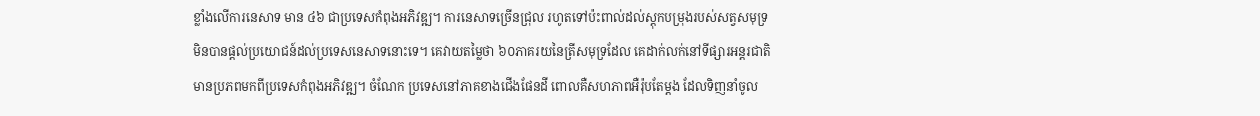ខ្លាំងលើការនេសាទ មាន ៤៦ ជាប្រទេសកំពុងអភិវឌ្ឍ។ ការនេសាទច្រើនជ្រុល រហូតទៅប៉ះពាល់ដល់ស្តុកបម្រុងរបស់សត្វសមុទ្រមិនបានផ្តល់ប្រយោជន៍ដល់ប្រទេសនេសាទនោះទេ។ គេវាយតម្លៃថា ៦០ភាគរយនៃត្រីសមុទ្រដែល គេដាក់លក់នៅទីផ្សារអន្តរជាតិ មានប្រភពមកពីប្រទេសកំពុងអភិវឌ្ឍ។ ចំណែក ប្រទេសនៅភាគខាងជើងផែនដី ពោលគឺសហភាពអឺរ៉ុបតែម្តង ដែលទិញនាំចូល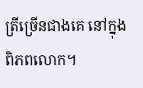ត្រីច្រើនជាងគេ នៅក្នុងពិភពលោក។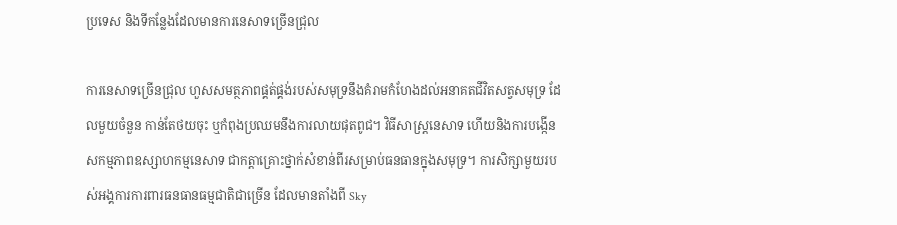ប្រទេស និងទីកន្លែងដែលមានការនេសាទច្រើនជ្រុល

ការនេសាទច្រើនជ្រុល ហួសសមត្ថភាពផ្គត់ផ្គង់របស់សមុទ្រនឹងគំរាមកំហែងដល់អនាគតជីវិតសត្វសមុទ្រ ដែលមួយចំនួន កាន់តែថយចុះ ឬកំពុងប្រឈមនឹងការលាយផុតពូជ។ វិធីសាស្រ្តនេសាទ ហើយនិងការបង្កើនសកម្មភាពឧស្សាហកម្មនេសាទ ជាកត្តាគ្រោះថ្នាក់សំខាន់ពីរសម្រាប់ធនធានក្នុងសមុទ្រ។ ការសិក្សាមួយរបស់អង្គការការពារធនធានធម្មជាតិជាច្រើន ដែលមានតាំងពី Sky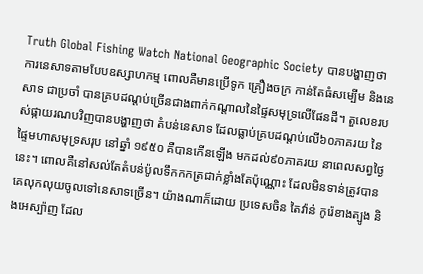Truth Global Fishing Watch National Geographic Society បានបង្ហាញថា ការនេសាទតាមបែបឧស្សាហកម្ម ពោលគឺមានប្រើទូក គ្រឿងចក្រ កាន់តែធំសម្បើម និងនេសាទ ជាប្រចាំ បានគ្របដណ្តប់ច្រើនជាងពាក់កណ្តាលនៃផ្ទៃសមុទ្រលើផែនដី។ តួលេខរបស់ផ្កាយរណបវិញបានបង្ហាញថា តំបន់នេសាទ ដែលធ្លាប់គ្របដណ្តប់លើ៦០ភាគរយ នៃផ្ទៃមហាសមុទ្រសរុប នៅឆ្នាំ ១៩៥០ គឺបានកើនឡើង មកដល់៩០ភាគរយ នាពេលសព្វថ្ងៃនេះ។ ពោលគឺនៅសល់តែតំបន់ប៉ូលទឹកកកត្រជាក់ខ្លាំងតែប៉ុណ្ណោះ ដែលមិនទាន់ត្រូវបានគេលុកលុយចូលទៅនេសាទច្រើន។ យ៉ាងណាក៏ដោយ ប្រទេសចិន តៃវ៉ាន់ កូរ៉េខាងត្បូង និងអេស្ប៉ាញ ដែល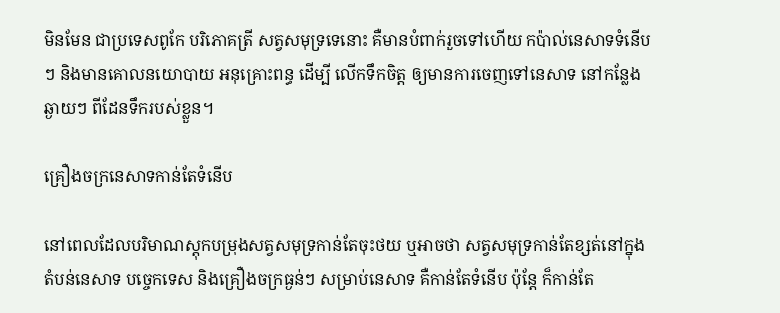មិនមែន ជាប្រទេសពូកែ បរិភោគត្រី សត្វសមុទ្រទេនោះ គឺមានបំពាក់រួចទៅហើយ កប៉ាល់នេសាទទំនើបៗ និងមានគោលនយោបាយ អនុគ្រោះពន្ធ ដើម្បី លើកទឹកចិត្ត ឲ្យមានការចេញទៅនេសាទ នៅកន្លែងឆ្ងាយៗ ពីដែនទឹករបស់ខ្លួន។

គ្រឿងចក្រនេសាទកាន់តែទំនើប

នៅពេលដែលបរិមាណស្តុកបម្រុងសត្វសមុទ្រកាន់តែចុះថយ ឬអាចថា សត្វសមុទ្រកាន់តែខ្សត់នៅក្នុងតំបន់នេសាទ បច្ចេកទេស និងគ្រឿងចក្រធ្ងន់ៗ សម្រាប់នេសាទ គឺកាន់តែទំនើប ប៉ុន្តែ ក៏កាន់តែ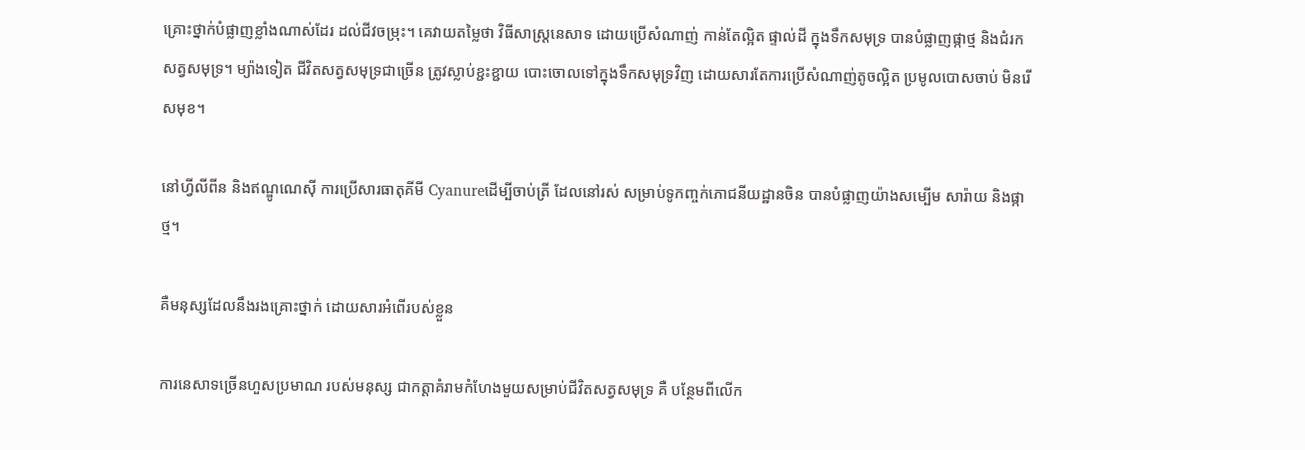គ្រោះថ្នាក់បំផ្លាញខ្លាំងណាស់ដែរ ដល់ជីវចម្រុះ។ គេវាយតម្លៃថា វិធីសាស្រ្តនេសាទ ដោយប្រើសំណាញ់ កាន់តែល្អិត ផ្ទាល់ដី ក្នុងទឹកសមុទ្រ បានបំផ្លាញផ្កាថ្ម និងជំរកសត្វសមុទ្រ។ ម្យ៉ាងទៀត ជីវិតសត្វសមុទ្រជាច្រើន ត្រូវស្លាប់ខ្ជះខ្ជាយ បោះចោលទៅក្នុងទឹកសមុទ្រវិញ ដោយសារតែការប្រើសំណាញ់តូចល្អិត ប្រមូលបោសចាប់ មិនរើសមុខ។

នៅហ្វីលីពីន និងឥណ្ឌូណេស៊ី ការប្រើសារធាតុគីមី Cyanureដើម្បីចាប់ត្រី ដែលនៅរស់ សម្រាប់ទូកញ្ចក់ភោជនីយដ្ឋានចិន បានបំផ្លាញយ៉ាងសម្បើម សារ៉ាយ និងផ្កាថ្ម។

គឺមនុស្សដែលនឹងរងគ្រោះថ្នាក់ ដោយសារអំពើរបស់ខ្លួន

ការនេសាទច្រើនហួសប្រមាណ របស់មនុស្ស ជាកត្តាគំរាមកំហែងមួយសម្រាប់ជីវិតសត្វសមុទ្រ គឺ បន្ថែមពីលើក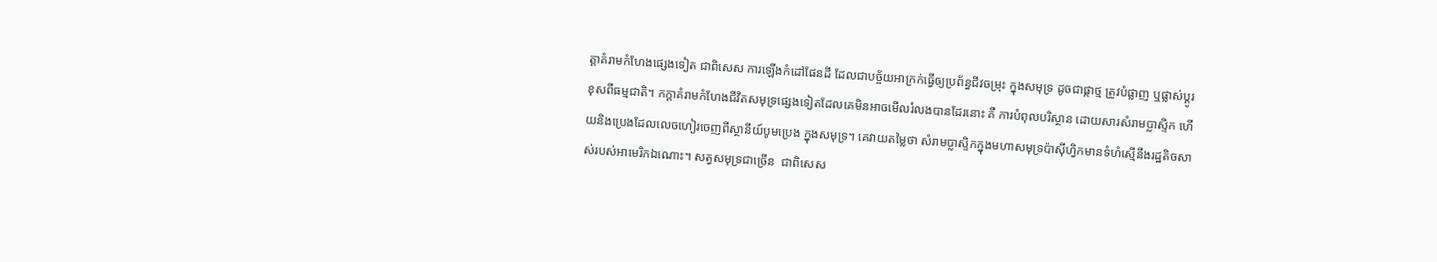ត្តាគំរាមកំហែងផ្សេងទៀត ជាពិសេស ការឡើងកំដៅផែនដី ដែលជាបច្ច័យអាក្រក់ធ្វើឲ្យប្រព័ន្ធជីវចម្រុះ ក្នុងសមុទ្រ ដូចជាផ្កាថ្ម ត្រូវបំផ្លាញ ឬផ្លាស់ប្តូរខុសពីធម្មជាតិ។ កក្តាគំរាមកំហែងជីវិតសមុទ្រផ្សេងទៀតដែលគេមិនអាចមើលរំលងបានដែរនោះ គឺ ការបំពុលបរិស្ថាន ដោយសារសំរាមប្លាស្ទិក ហើយនិងប្រេងដែលលេចហៀរចេញពីស្ថានីយ៍បូមប្រេង ក្នុងសមុទ្រ។ គេវាយតម្លៃថា សំរាមប្លាស្ទិកក្នុងមហាសមុទ្រប៉ាស៊ីហ្វិកមានទំហំស្មើនឹងរដ្ឋតិចសាស់របស់អាមេរិកឯណោះ។ សត្វសមុទ្រជាច្រើន  ជាពិសេស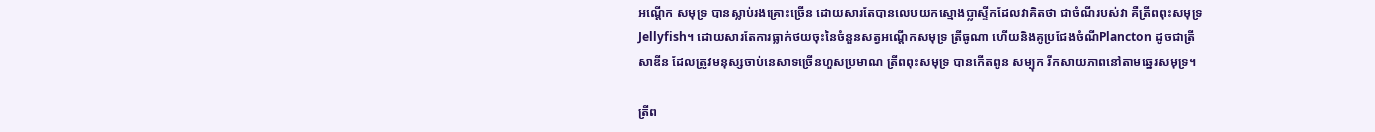អណ្តើក សមុទ្រ បានស្លាប់រងគ្រោះច្រើន ដោយសារតែបានលេបយកស្មោងប្លាស្ទីកដែលវាគិតថា ជាចំណីរបស់វា គឺត្រីពពុះសមុទ្រ Jellyfish។ ដោយសារតែការធ្លាក់ថយចុះនៃចំនួនសត្វអណ្តើកសមុទ្រ ត្រីធូណា ហើយនិងគូប្រជែងចំណីPlancton ដូចជាត្រីសាឌីន ដែលត្រូវមនុស្សចាប់នេសាទច្រើនហួសប្រមាណ ត្រីពពុះសមុទ្រ បានកើតពូន សម្បុក រីកសាយភាពនៅតាមឆ្នេរសមុទ្រ។

ត្រីព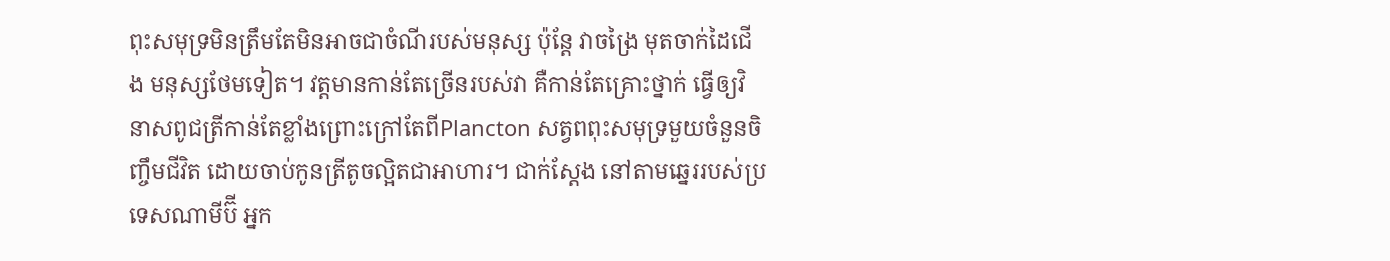ពុះសមុទ្រមិនត្រឹមតែមិនអាចជាចំណីរបស់មនុស្ស ប៉ុន្តែ វាចង្រៃ មុតចាក់ដៃជើង មនុស្សថែមទៀត។ វត្តមានកាន់តែច្រើនរបស់វា គឺកាន់តែគ្រោះថ្នាក់ ធ្វើឲ្យវិនាសពូជត្រីកាន់តែខ្លាំងព្រោះក្រៅតែពីPlancton សត្វពពុះសមុទ្រមួយចំនួនចិញ្ចឹមជីវិត ដោយចាប់កូនត្រីតូចល្អិតជាអាហារ។ ជាក់ស្តែង នៅតាមឆ្នេររបស់ប្រទេសណាមីប៊ី អ្នក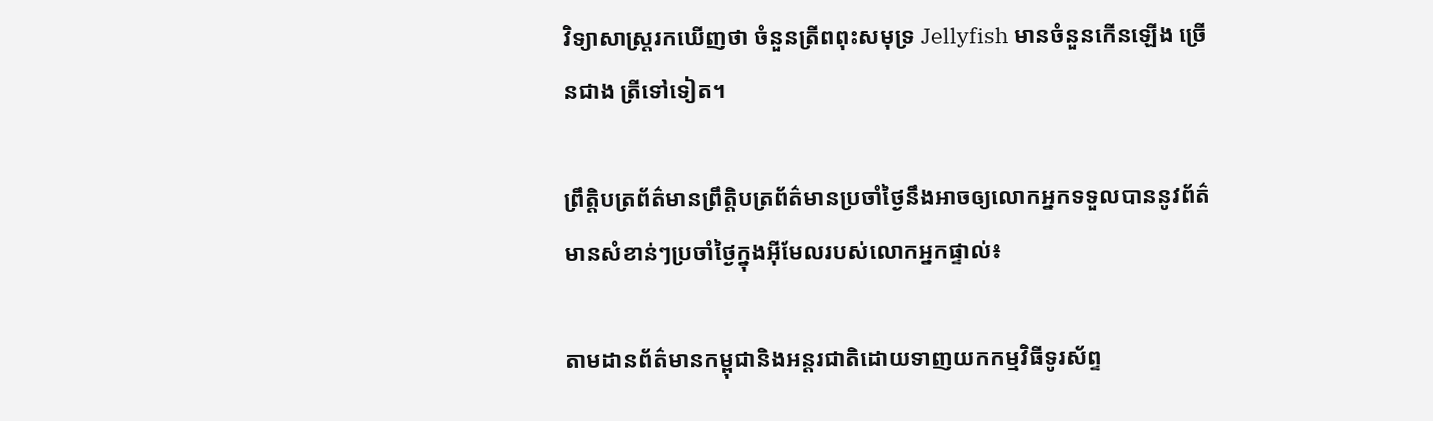វិទ្យាសាស្រ្តរកឃើញថា ចំនួនត្រីពពុះសមុទ្រ Jellyfish មានចំនួនកើនឡើង ច្រើនជាង ត្រីទៅទៀត។

ព្រឹត្តិបត្រព័ត៌មានព្រឹត្តិបត្រព័ត៌មានប្រចាំថ្ងៃនឹងអាចឲ្យលោកអ្នកទទួលបាននូវព័ត៌មានសំខាន់ៗប្រចាំថ្ងៃក្នុងអ៊ីមែលរបស់លោកអ្នកផ្ទាល់៖

តាមដានព័ត៌មានកម្ពុជានិងអន្តរជាតិដោយទាញយកកម្មវិធីទូរស័ព្ទ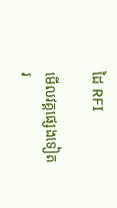ដៃ RFI

មើលវគ្គផ្សេងទៀត
រ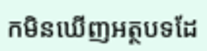កមិនឃើញអត្ថបទដែ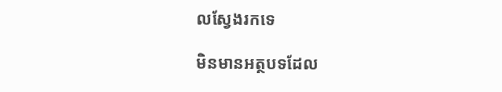លស្វែងរកទេ

មិនមានអត្ថបទដែល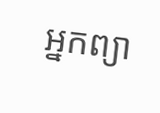អ្នកព្យា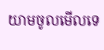យាមចូលមើលទេ